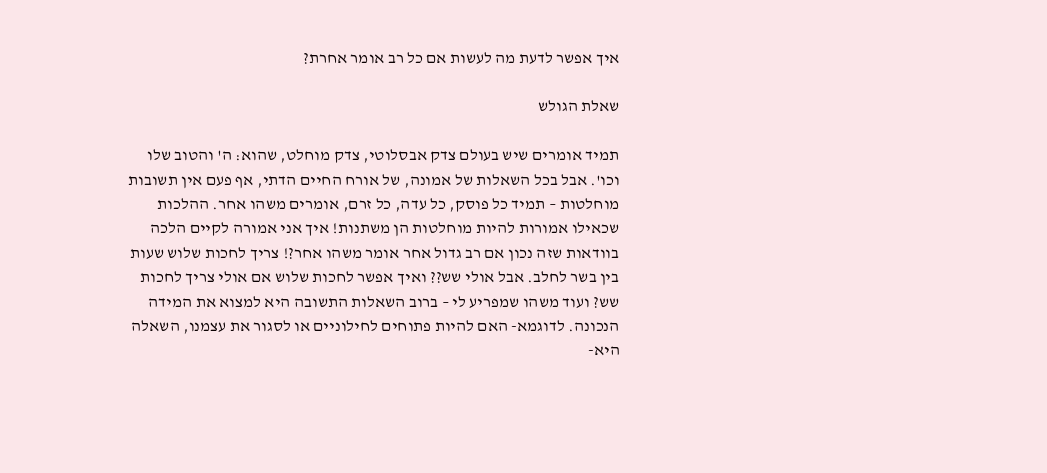איך אפשר לדעת מה לעשות אם כל רב אומר אחרת?

שאלת הגולש

תמיד אומרים שיש בעולם צדק אבסלוטי, צדק מוחלט, שהוא: ה' והטוב שלו וכו'. אבל בכל השאלות של אמונה, של אורח החיים הדתי, אף פעם אין תשובות מוחלטות – תמיד כל פוסק, כל עדה, כל זרם, אומרים משהו אחר. ההלכות שכאילו אמורות להיות מוחלטות הן משתנות! איך אני אמורה לקיים הלכה בוודאות שזה נכון אם רב גדול אחר אומר משהו אחר?! צריך לחכות שלוש שעות בין בשר לחלב. אבל אולי שש?? ואיך אפשר לחכות שלוש אם אולי צריך לחכות שש? ועוד משהו שמפריע לי – ברוב השאלות התשובה היא למצוא את המידה הנכונה. לדוגמא- האם להיות פתוחים לחילוניים או לסגור את עצמנו, השאלה היא-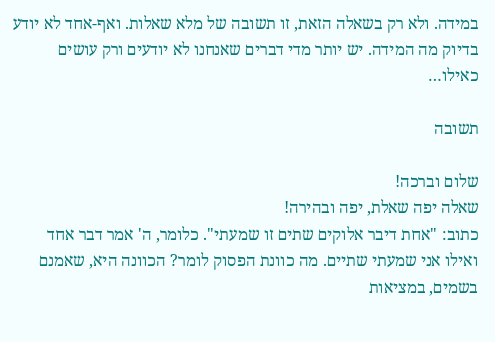במידה. ולא רק בשאלה הזאת, זו תשובה של מלא שאלות. ואף-אחד לא יודע בדיוק מה המידה. יש יותר מדי דברים שאנחנו לא יודעים ורק עושים כאילו…

תשובה

שלום וברכה!
שאלה יפה שאלת, יפה ובהירה!
כתוב: "אחת דיבר אלוקים שתים זו שמעתי". כלומר, ה' אמר דבר אחד ואילו אני שמעתי שתיים. מה כוונת הפסוק לומר? הכוונה היא, שאמנם בשמים, במציאות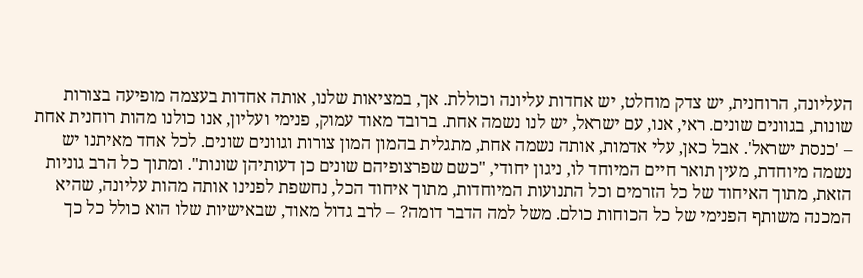העליונה, הרוחנית, יש צדק מוחלט, יש אחדות עליונה וכוללת. אך, במציאות שלנו, אותה אחדות בעצמה מופיעה בצורות שונות, בגוונים שונים. ראי, אנו, עם ישראל, יש לנו נשמה אחת. ברובד מאוד עמוק, פנימי ועליון, אנו כולנו מהות רוחנית אחת – 'כנסת ישראל'. אבל כאן, עלי אדמות, אותה נשמה אחת, מתגלית בהמון המון צורות וגוונים שונים. לכל אחד מאיתנו יש נשמה מיוחדת, מעין תואר חיים המיוחד לו, ניגון יחודי, "כשם שפרצופיהם שונים כן דעותיהן שונות". ומתוך כל הרב גוניות הזאת, מתוך האיחוד של כל הזרמים וכל התנועות המיוחדות, מתוך איחוד הכל, נחשפת לפנינו אותה מהות עליונה, שהיא המכנה משותף הפנימי של כל הכוחות כולם. משל למה הדבר דומה? – לרב גדול מאוד, שבאישיות שלו הוא כולל כל כך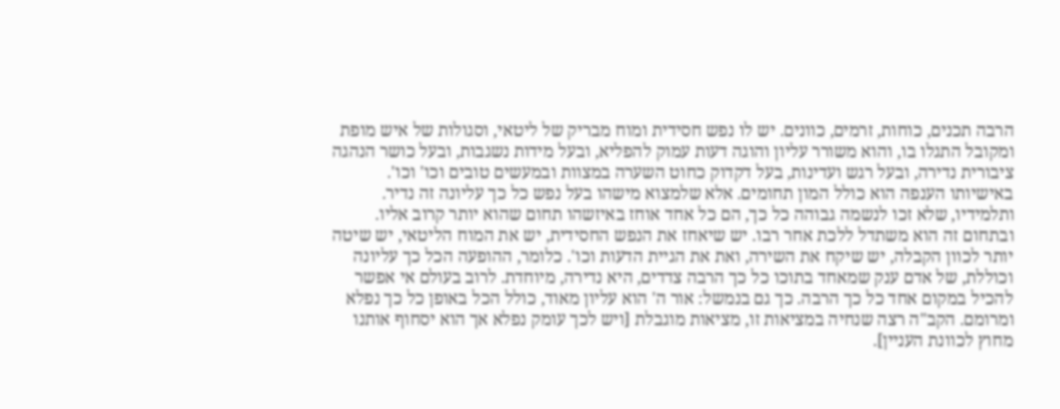הרבה תכנים, כוחות, זרמים, כוונים. יש לו נפש חסידית ומוח מבריק של ליטאי, וסגולות של איש מופת ומקובל התגלו בו, והוא משורר עליון והוגה דעות עמוק להפליא, ובעל מידות נשגבות, ובעל כושר הנהגה ציבורית נדירה, ובעל רגש ועדינות, בעל דקדוק כחוט השערה במצוות ובמעשים טובים וכו' וכו'. באישיותו הענפה הוא כולל המון תחומים. אלא שלמצוא מישהו בעל נפש כל כך עליונה זה נדיר. ותלמידיו, שלא זכו לנשמה גבוהה כל כך, הם כל אחד אוחז באיזשהו תחום שהוא יותר קרוב אליו. ובתחום זה הוא משתדל ללכת אחר רבו. יש שיאחז את הנפש החסידית, יש את המוח הליטאי, יש שיטה יותר לכוון הקבלה, יש שיקח את השירה, ואת את הגיית הדעות וכו'. כלומר, ההופעה הכל כך עליונה וכוללת, של אדם ענק שמאחד בתוכו כל כך הרבה צדדים, היא נדירה, מיוחדת. לרוב בעולם אי אפשר להכיל במקום אחד כל כך הרבה. כך גם בנמשל: אור ה' הוא עליון מאוד, כולל הכל באופן כל כך נפלא ומרומם. הקב"ה רצה שנחיה במציאות זו, מציאות מוגבלת [ויש לכך עומק נפלא אך הוא יסחוף אותנו מחוץ לכוונת העניין].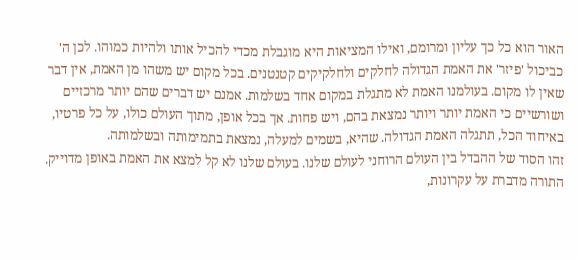האור הוא כל כך עליון ומרומם, ואילו המציאות היא מוגבלת מכדי להכיל אותו ולהיות כמוהו. לכן ה' כביכול 'פיזר' את האמת הגדולה לחלקים ולחלקיקים קטנטנים. בכל מקום יש משהו מן האמת, אין דבר שאין לו מקום. בעולמנו האמת לא מתגלת במקום אחד בשלמות. אמנם יש דברים שהם יותר מרכזיים ושורשיים כי האמת יותר ויותר נמצאת בהם, ויש פחות. אך בכל אופן, מתוך העולם כולו, על כל פרטיו, באיחוד הכל, תתגלה האמת הגדולה. שהיא, בשמים למעלה, נמצאת בתמימותה ובשלמותה.
זהו הסוד של ההבדל בין העולם הרוחני לעולם שלנו. בעולם שלנו לא קל למצא את האמת באופן מדוייק. התורה מדברת על עקרונות,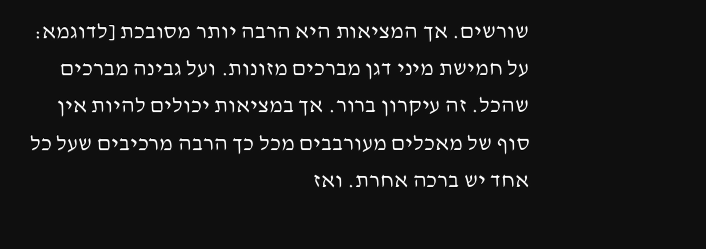שורשים. אך המציאות היא הרבה יותר מסובכת [לדוגמא: על חמישת מיני דגן מברכים מזונות. ועל גבינה מברכים שהכל. זה עיקרון ברור. אך במציאות יכולים להיות אין סוף של מאכלים מעורבבים מכל כך הרבה מרכיבים שעל כל אחד יש ברכה אחרת. ואז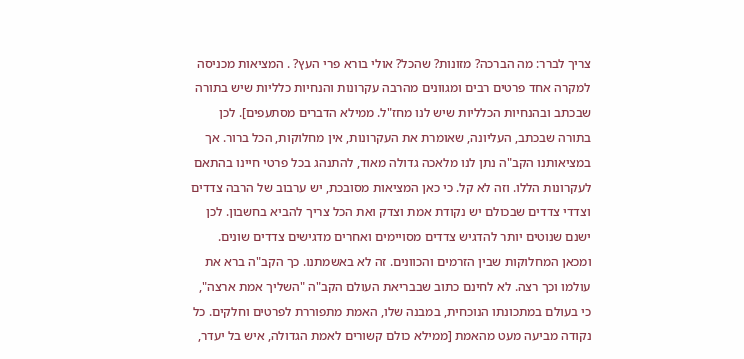צריך לברר: מה הברכה? מזונות? שהכל? אולי בורא פרי העץ? . המציאות מכניסה למקרה אחד פרטים רבים ומגוונים מהרבה עקרונות והנחיות כלליות שיש בתורה שבכתב ובהנחיות הכלליות שיש לנו מחז"ל. ממילא הדברים מסתעפים]. לכן בתורה שבכתב, העליונה, שאומרת את העקרונות, אין מחלוקות, הכל ברור. אך במציאותנו הקב"ה נתן לנו מלאכה גדולה מאוד, להתנהג בכל פרטי חיינו בהתאם לעקרונות הללו. וזה לא קל. כי כאן המציאות מסובכת, יש ערבוב של הרבה צדדים וצדדי צדדים שבכולם יש נקודת אמת וצדק ואת הכל צריך להביא בחשבון. לכן ישנם שנוטים יותר להדגיש צדדים מסויימים ואחרים מדגישים צדדים שונים. ומכאן המחלוקות שבין הזרמים והכוונים. זה לא באשמתנו. כך הקב"ה ברא את עולמו וכך רצה. לא לחינם כתוב שבבריאת העולם הקב"ה "השליך אמת ארצה", כי בעולם במתכונתו הנוכחית, במבנה שלו, האמת מתפוררת לפרטים וחלקים. כל נקודה מביעה מעט מהאמת [ממילא כולם קשורים לאמת הגדולה, איש בל יעדר,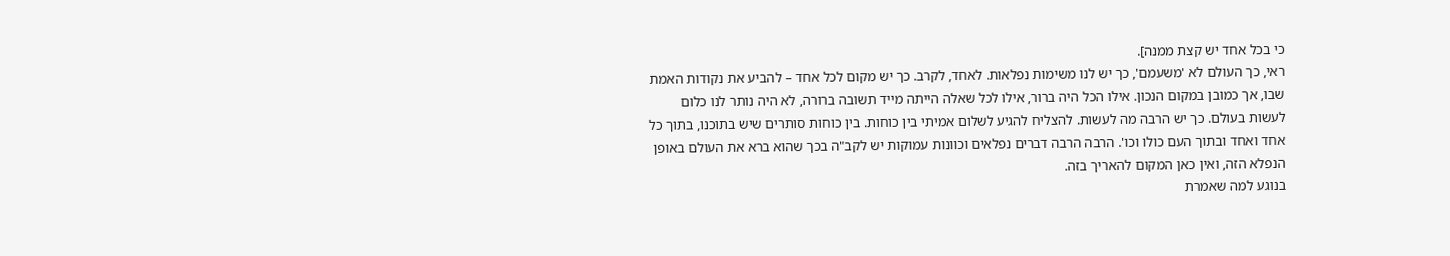כי בכל אחד יש קצת ממנה].
ראי, כך העולם לא 'משעמם', כך יש לנו משימות נפלאות. לאחד, לקרב. כך יש מקום לכל אחד – להביע את נקודות האמת שבו, אך כמובן במקום הנכון. אילו הכל היה ברור, אילו לכל שאלה הייתה מייד תשובה ברורה, לא היה נותר לנו כלום לעשות בעולם. כך יש הרבה מה לעשות. להצליח להגיע לשלום אמיתי בין כוחות. בין כוחות סותרים שיש בתוכנו, בתוך כל אחד ואחד ובתוך העם כולו וכו'. הרבה הרבה דברים נפלאים וכוונות עמוקות יש לקב"ה בכך שהוא ברא את העולם באופן הנפלא הזה, ואין כאן המקום להאריך בזה.
בנוגע למה שאמרת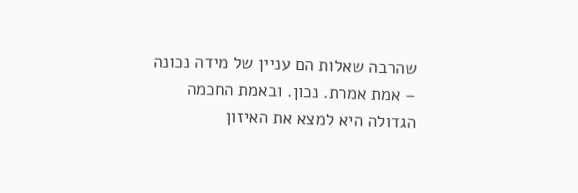שהרבה שאלות הם עניין של מידה נכונה – אמת אמרת. נכון. ובאמת החכמה הגדולה היא למצא את האיזון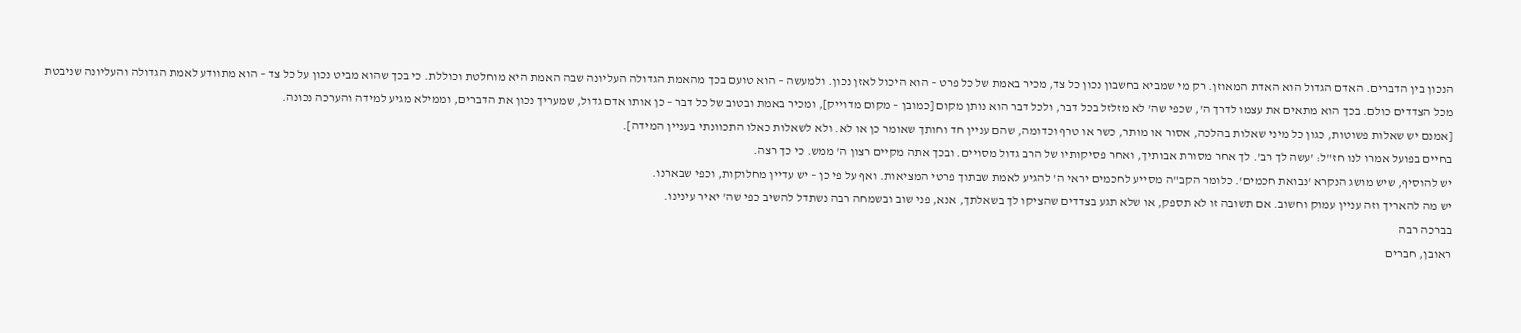הנכון בין הדברים. האדם הגדול הוא האדת המאוזן. רק מי שמביא בחשבון נכון כל צד, מכיר באמת של כל פרט – הוא היכול לאזן נכון. ולמעשה – הוא טועם בכך מהאמת הגדולה העליונה שבה האמת היא מוחלטת וכוללת. כי בכך שהוא מביט נכון על כל צד – הוא מתוודע לאמת הגדולה והעליונה שניבטת מכל הצדדים כולם. בכך הוא מתאים את עצמו לדרך ה', שכפי שה' לא מזלזל בכל דבר, ולכל דבר הוא נותן מקום [כמובן – מקום מדוייק], ומכיר באמת ובטוב של כל דבר – כן אותו אדם גדול, שמעריך נכון את הדברים, וממילא מגיע למידה והערכה נכונה.
[אמנם יש שאלות פשוטות, כגון כל מיני שאלות בהלכה, אסור או מותר, כשר או טרף וכדומה, שהם עניין חד וחותך שאומר כן או לא. ולא לשאלות כאלו התכוונתי בעניין המידה].
בחיים בפועל אמרו לנו חז"ל: 'עשה לך רב'. לך אחר מסורת אבותיך, ואחר פסיקותיו של הרב גדול מסויים. ובכך אתה מקיים רצון ה' ממש. כי כך רצה.
יש להוסיף, שיש מושג הנקרא 'נבואת חכמים'. כלומר הקב"ה מסייע לחכמים יראי ה' להגיע לאמת שבתוך פרטי המציאות. ואף על פי כן – יש עדיין מחלוקות, וכפי שבארנו.
יש מה להאריך וזה עניין עמוק וחשוב. אם תשובה זו לא תספק, או שלא תגע בצדדים שהציקו לך בשאלתך, אנא, פני שוב ובשמחה רבה נשתדל להשיב כפי שה' יאיר עינינו.
בברכה רבה
ראובן, חברים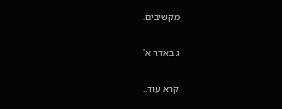מקשיבים.

ג באדר א'

קרא עוד..